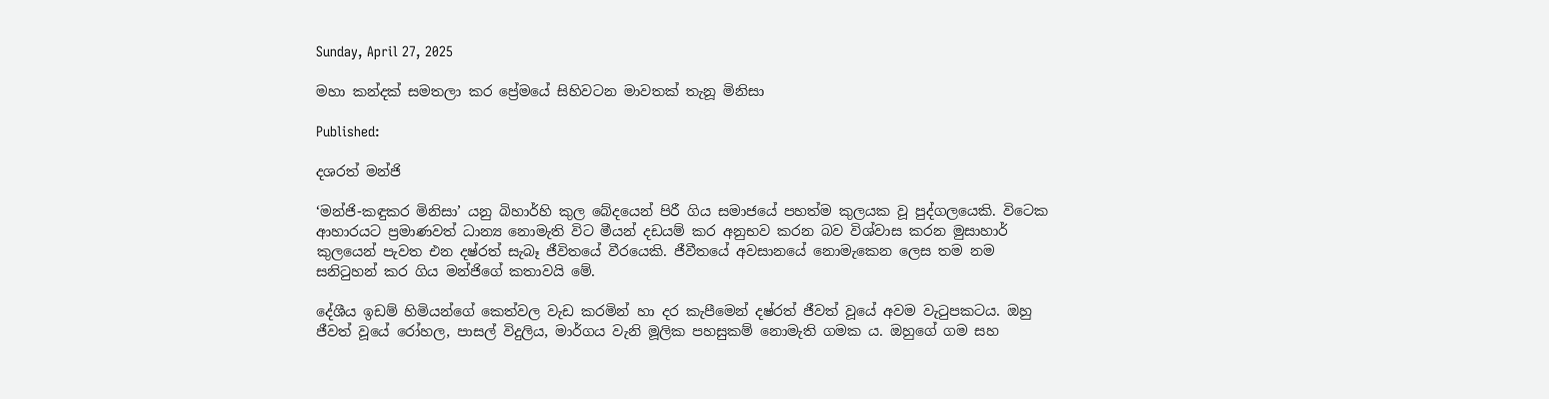Sunday, April 27, 2025

මහා කන්දක් සමතලා කර ප්‍රේමයේ සිහිවටන මාවතක් තැනූ මිනිසා

Published:

දශරත් මන්ජි

‘මන්ජි-කඳුකර මිනිසා’ යනු බිහාර්හි කුල බේදයෙන් පිරී ගිය සමාජයේ පහත්ම කුලයක වූ පුද්ගලයෙකි. විටෙක ආහාරයට ප්‍රමාණවත් ධාන්‍ය නොමැති විට මීයන් දඩයම් කර අනුභව කරන බව විශ්වාස කරන මුසාහාර් කුලයෙන් පැවත එන දෂ්රත් සැබෑ ජීවිතයේ වීරයෙකි. ජීවීතයේ අවසානයේ නොමැකෙන ලෙස තම නම සනිටුහන් කර ගිය මන්ජිගේ කතාවයි මේ.

දේශීය ඉඩම් හිමියන්ගේ කෙත්වල වැඩ කරමින් හා දර කැපීමෙන් දෂ්රත් ජීවත් වූයේ අවම වැටුපකටය. ඔහු ජීවත් වූයේ රෝහල, පාසල් විදුලිය, මාර්ගය වැනි මූලික පහසුකම් නොමැති ගමක ය. ඔහුගේ ගම සහ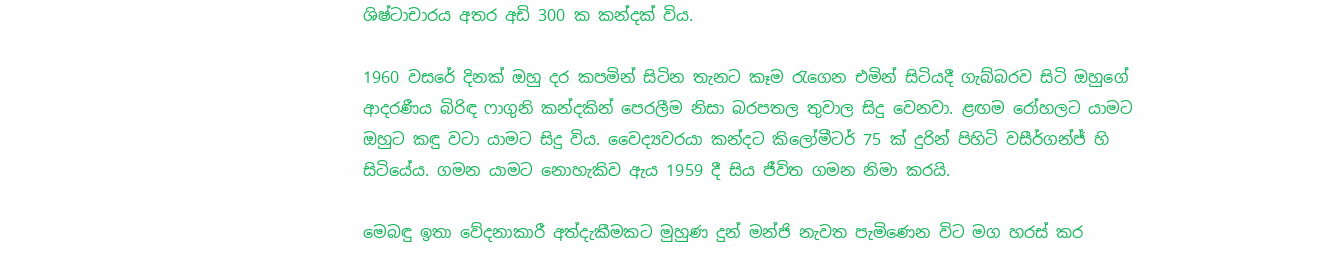ශිෂ්ටාචාරය අතර අඩි 300 ක කන්දක් විය.

1960 වසරේ දිනක් ඔහු දර කපමින් සිටින තැනට කෑම රැගෙන එමින් සිටියදී ගැබ්බරව සිටි ඔහුගේ ආදරණීය බිරිඳ ෆාගුනි කන්දකින් පෙරලීම නිසා බරපතල තුවාල සිදු වෙනවා. ළඟම රෝහලට යාමට ඔහුට කඳු වටා යාමට සිදු විය. වෛද්‍යවරයා කන්දට කිලෝමීටර් 75 ක් දුරින් පිහිටි වසීර්ගන්ජ් හි සිටියේය. ගමන යාමට නොහැකිව ඇය 1959 දී සිය ජීවිත ගමන නිමා කරයි.

මෙබඳු ඉතා වේදනාකාරී අත්දැකීමකට මුහුණ දුන් මන්ජි නැවත පැමිණෙන විට මග හරස් කර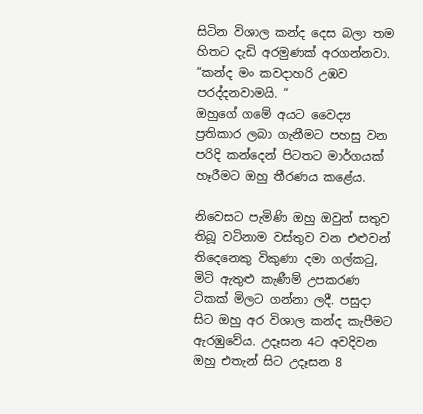සිටින විශාල කන්ද දෙස බලා තම හිතට දැඩි අරමුණක් අරගන්නවා.
“කන්ද මං කවදාහරි උඹව පරද්දනවාමයි. “
ඔහුගේ ගමේ අයට වෛද්‍ය ප්‍රතිකාර ලබා ගැනීමට පහසු වන පරිදි කන්දෙන් පිටතට මාර්ගයක් හෑරීමට ඔහු තීරණය කළේය.

නිවෙසට පැමිණි ඔහු ඔවුන් සතුව තිබූ වටිනාම වස්තුව වන එළුවන් තිදෙනෙකු විකුණා දමා ගල්කටු, මිටි ඇතුළු කැණීම් උපකරණ ටිකක් මිලට ගන්නා ලදී. පසුදා සිට ඔහු අර විශාල කන්ද කැපීමට ඇරඹුවේය. උදෑසන 4ට අවදිවන ඔහු එතැන් සිට උදෑසන 8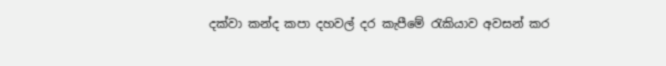දක්වා කන්ද කපා දහවල් දර කැපීමේ රැකියාව අවසන් කර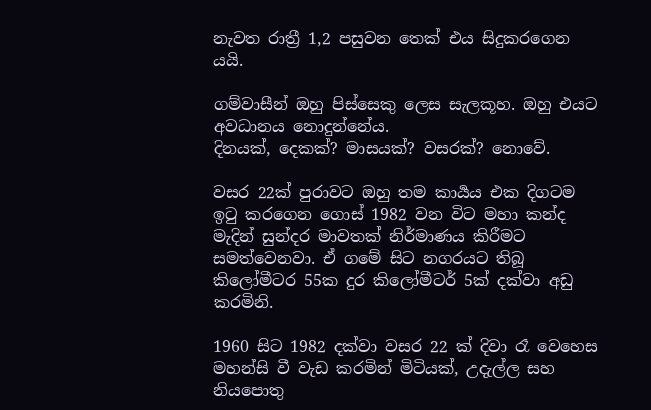නැවත රාත්‍රී 1,2 පසුවන තෙක් එය සිදුකරගෙන යයි.

ගම්වාසීන් ඔහු පිස්සෙකු ලෙස සැලකූහ. ඔහු එයට අවධානය නොදුන්නේය.
දිනයක්, දෙකක්? මාසයක්? වසරක්? නොවේ.

වසර 22ක් පුරාවට ඔහු තම කාර්‍යය එක දිගටම ඉටු කරගෙන ගොස් 1982 වන විට මහා කන්ද මැදින් සුන්දර මාවතක් නිර්මාණය කිරීමට සමත්වෙනවා. ඒ ගමේ සිට නගරයට තිබූ කිලෝමීටර 55ක දුර කිලෝමීටර් 5ක් දක්වා අඩු කරමිනි.

1960 සිට 1982 දක්වා වසර 22 ක් දිවා රෑ වෙහෙස මහන්සි වී වැඩ කරමින් මිටියක්, උදැල්ල සහ නියපොතු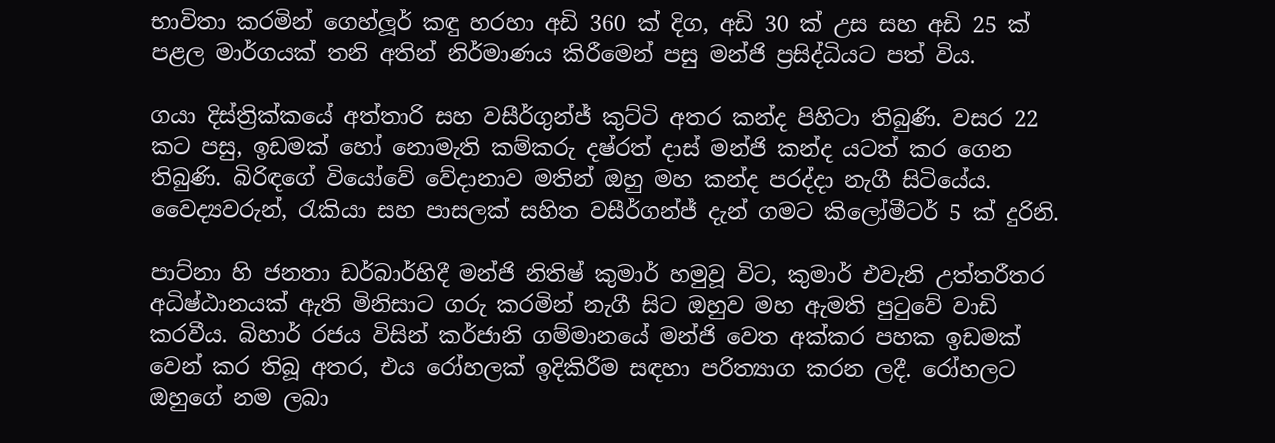භාවිතා කරමින් ගෙහ්ලූර් කඳු හරහා අඩි 360 ක් දිග, අඩි 30 ක් උස සහ අඩි 25 ක් පළල මාර්ගයක් තනි අතින් නිර්මාණය කිරීමෙන් පසු මන්ජි ප්‍රසිද්ධියට පත් විය.

ගයා දිස්ත්‍රික්කයේ අත්තාරි සහ වසීර්ගුන්ජ් කුට්ටි අතර කන්ද පිහිටා තිබුණි. වසර 22 කට පසු, ඉඩමක් හෝ නොමැති කම්කරු දෂ්රත් දාස් මන්ජි කන්ද යටත් කර ගෙන තිබුණි. බිරිඳගේ වියෝවේ වේදානාව මතින් ඔහු මහ කන්ද පරද්දා නැගී සිටියේය. වෛද්‍යවරුන්, රැකියා සහ පාසලක් සහිත වසීර්ගන්ජ් දැන් ගමට කිලෝමීටර් 5 ක් දුරිනි.

පාට්නා හි ජනතා ඩර්බාර්හිදී මන්ජි නිතිෂ් කුමාර් හමුවූ විට, කුමාර් එවැනි උත්තරීතර අධිෂ්ඨානයක් ඇති මිනිසාට ගරු කරමින් නැගී සිට ඔහුව මහ ඇමති පුටුවේ වාඩි කරවීය. බිහාර් රජය විසින් කර්ජානි ගම්මානයේ මන්ජි වෙත අක්කර පහක ඉඩමක් වෙන් කර තිබූ අතර, එය රෝහලක් ඉදිකිරීම සඳහා පරිත්‍යාග කරන ලදී. රෝහලට ඔහුගේ නම ලබා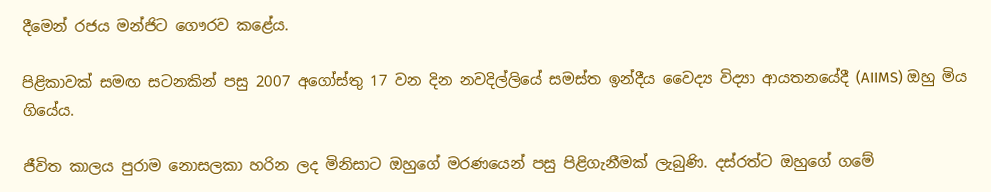දීමෙන් රජය මන්ජිට ගෞරව කළේය.

පිළිකාවක් සමඟ සටනකින් පසු 2007 අගෝස්තු 17 වන දින නවදිල්ලියේ සමස්ත ඉන්දීය වෛද්‍ය විද්‍යා ආයතනයේදී (AIIMS) ඔහු මිය ගියේය.

ජීවිත කාලය පුරාම නොසලකා හරින ලද මිනිසාට ඔහුගේ මරණයෙන් පසු පිළිගැනීමක් ලැබුණි. දස්රත්ට ඔහුගේ ගමේ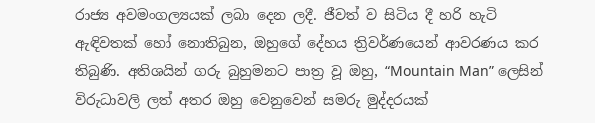රාජ්‍ය අවමංගල්‍යයක් ලබා දෙන ලදී. ජීවත් ව සිටිය දී හරි හැටි ඇඳිවතක් හෝ නොතිබුන, ඔහුගේ දේහය ත්‍රිවර්ණයෙන් ආවරණය කර තිබුණි. අතිශයින් ගරු බුහුමනට පාත්‍ර වූ ඔහු, “Mountain Man” ලෙසින් විරුධාවලි ලත් අතර ඔහු වෙනුවෙන් සමරු මුද්දරයක්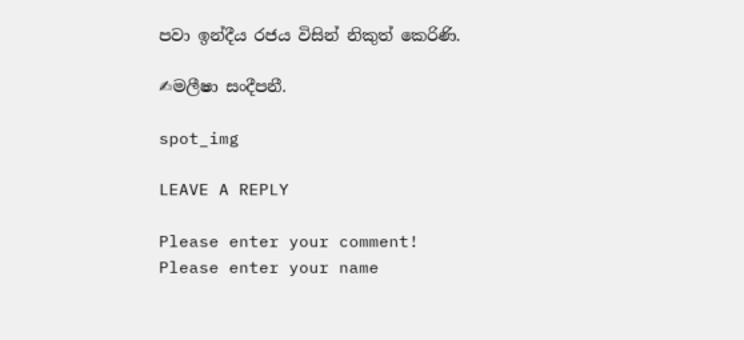පවා ඉන්දීය රජය විසින් නිකුත් කෙරිණි.

✍මලීෂා සංදීපනී.

spot_img

LEAVE A REPLY

Please enter your comment!
Please enter your name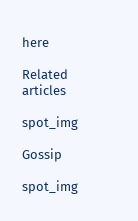here

Related articles

spot_img

Gossip

spot_img